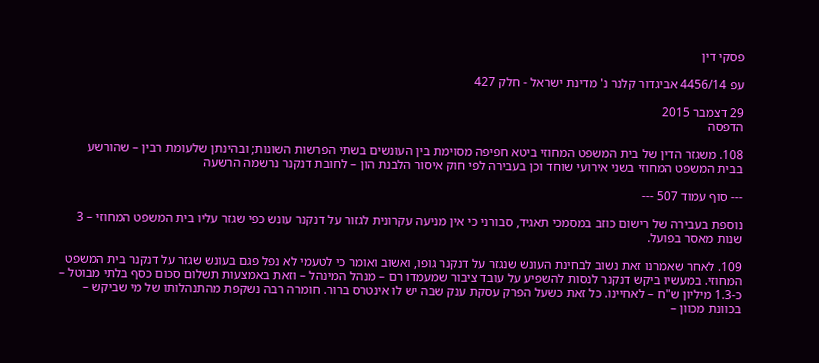פסקי דין

עפ 4456/14 אביגדור קלנר נ' מדינת ישראל - חלק 427

29 דצמבר 2015
הדפסה

108. משגזר הדין של בית המשפט המחוזי ביטא חפיפה מסוימת בין העונשים בשתי הפרשות השונות; ובהינתן שלעומת רבין – שהורשע בבית המשפט המחוזי בשני אירועי שוחד וכן בעבירה לפי חוק איסור הלבנת הון – לחובת דנקנר נרשמה הרשעה

--- סוף עמוד 507 ---

נוספת בעבירה של רישום כוזב במסמכי תאגיד, סבורני כי אין מניעה עקרונית לגזור על דנקנר עונש כפי שגזר עליו בית המשפט המחוזי – 3 שנות מאסר בפועל.

109. לאחר שאמרנו זאת נשוב לבחינת העונש שנגזר על דנקנר גופו, ואשוב ואומר כי לטעמי לא נפל פגם בעונש שגזר על דנקנר בית המשפט המחוזי. במעשיו ביקש דנקנר לנסות להשפיע על עובד ציבור שמעמדו רם – מנהל המינהל – וזאת באמצעות תשלום סכום כסף בלתי מבוטל – כ-1.3 מיליון ש"ח – לאחיינו. כל זאת כשעל הפרק עסקת ענק שבה יש לו אינטרס ברור. חומרה רבה נשקפת מהתנהלותו של מי שביקש – בכוונת מכוון –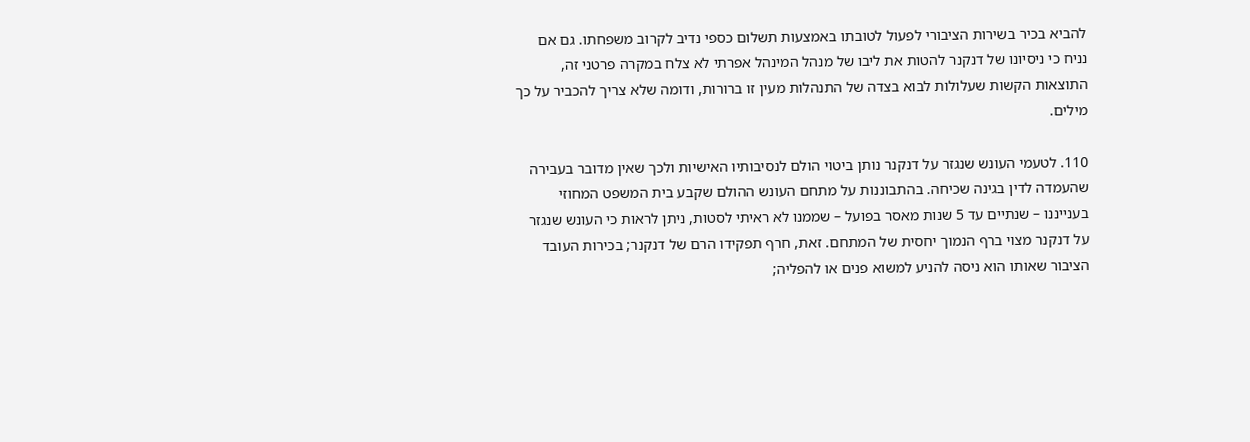להביא בכיר בשירות הציבורי לפעול לטובתו באמצעות תשלום כספי נדיב לקרוב משפחתו. גם אם נניח כי ניסיונו של דנקנר להטות את ליבו של מנהל המינהל אפרתי לא צלח במקרה פרטני זה, התוצאות הקשות שעלולות לבוא בצדה של התנהלות מעין זו ברורות, ודומה שלא צריך להכביר על כך מילים.

110. לטעמי העונש שנגזר על דנקנר נותן ביטוי הולם לנסיבותיו האישיות ולכך שאין מדובר בעבירה שהעמדה לדין בגינה שכיחה. בהתבוננות על מתחם העונש ההולם שקבע בית המשפט המחוזי בענייננו – שנתיים עד 5 שנות מאסר בפועל – שממנו לא ראיתי לסטות, ניתן לראות כי העונש שנגזר על דנקנר מצוי ברף הנמוך יחסית של המתחם. זאת, חרף תפקידו הרם של דנקנר; בכירות העובד הציבור שאותו הוא ניסה להניע למשוא פנים או להפליה;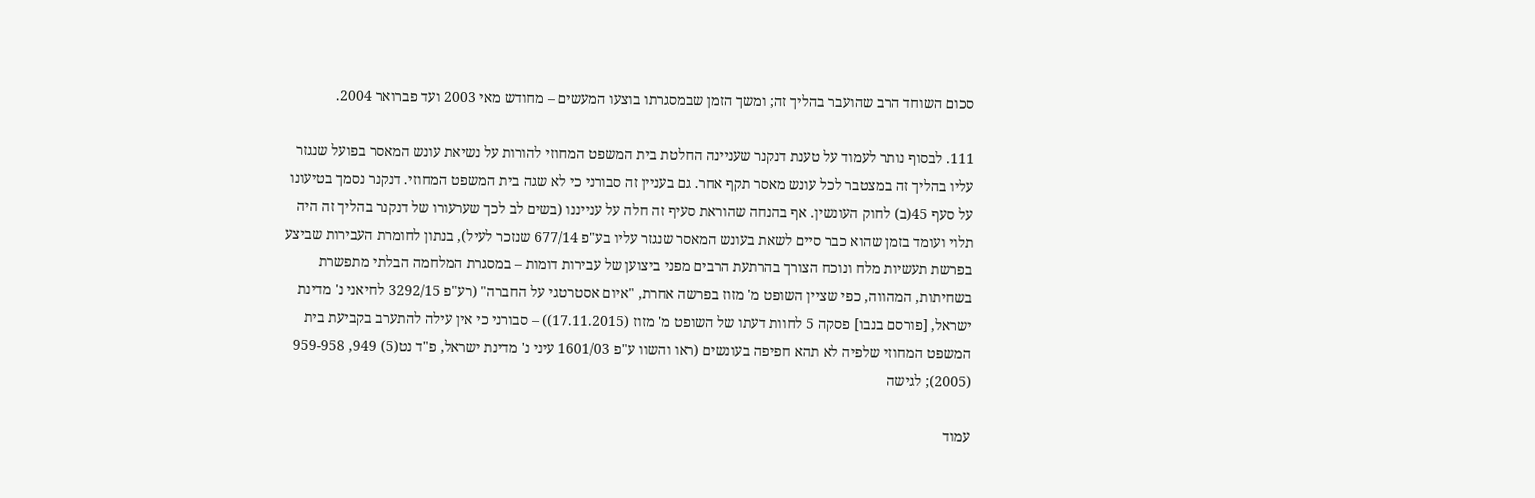סכום השוחד הרב שהועבר בהליך זה; ומשך הזמן שבמסגרתו בוצעו המעשים – מחודש מאי 2003 ועד פברואר 2004.

111. לבסוף נותר לעמוד על טענת דנקנר שעניינה החלטת בית המשפט המחוזי להורות על נשיאת עונש המאסר בפועל שנגזר עליו בהליך זה במצטבר לכל עונש מאסר תקף אחר. גם בעניין זה סבורני כי לא שגה בית המשפט המחוזי. דנקנר נסמך בטיעונו על סעף 45(ב) לחוק העונשין. אף בהנחה שהוראת סעיף זה חלה על ענייננו (בשים לב לכך שערעורו של דנקנר בהליך זה היה תלוי ועומד בזמן שהוא כבר סיים לשאת בעונש המאסר שנגזר עליו בע"פ 677/14 שנזכר לעיל), בנתון לחומרת העבירות שביצע בפרשת תעשיות מלח ונוכח הצורך בהרתעת הרבים מפני ביצוען של עבירות דומות – במסגרת המלחמה הבלתי מתפשרת בשחיתות, המהווה, כפי שציין השופט מ' מזוז בפרשה אחרת, "איום אסטרטגי על החברה" (רע"פ 3292/15 לחיאני נ' מדינת ישראל, [פורסם בנבו] פסקה 5 לחוות דעתו של השופט מ' מזוז (17.11.2015)) – סבורני כי אין עילה להתערב בקביעת בית המשפט המחוזי שלפיה לא תהא חפיפה בעונשים (ראו והשוו ע"פ 1601/03 עיני נ' מדינת ישראל, פ"ד נט(5) 949, 959-958 (2005); לגישה

עמוד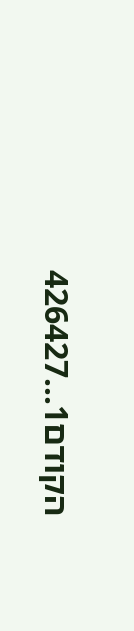הקודם1...426427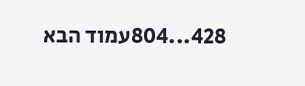428...804עמוד הבא